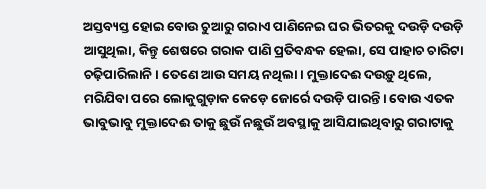ଅସ୍ତବ୍ୟସ୍ତ ହୋଇ ବୋଉ ଚୁଆରୁ ଗରାଏ ପାଣିନେଇ ଘର ଭିତରକୁ ଦଉଡ଼ି ଦଉଡ଼ି ଆସୁଥିଲା, କିନ୍ତୁ ଶେଷରେ ଗରାକ ପାଣି ପ୍ରତିବନ୍ଧକ ହେଲା, ସେ ପାହାଚ ଚାରିଟା ଚଢ଼ିପାରିଲାନି। ତେଣେ ଆଉ ସମୟ ନଥିଲା। ମୁକ୍ତାଦେଈ ଦଉଡ଼ୁ ଥିଲେ, ମରିଯିବା ପରେ ଲୋକୁଗୁଡ଼ାକ କେଡ଼େ ଜୋର୍ରେ ଦଉଡ଼ି ପାରନ୍ତି। ବୋଉ ଏତକ ଭାବୁଭାବୁ ମୁକ୍ତାଦେଈ ତାକୁ ଛୁଉଁ ନଛୁଉଁ ଅବସ୍ଥାକୁ ଆସିଯାଇଥିବାରୁ ଗରାଟାକୁ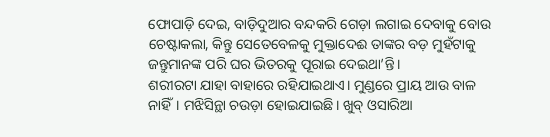ଫୋପାଡ଼ି ଦେଇ, ବାଡ଼ିଦୁଆର ବନ୍ଦକରି ଗେଡ଼ା ଲଗାଇ ଦେବାକୁ ବୋଉ ଚେଷ୍ଟାକଲା, କିନ୍ତୁ ସେତେବେଳକୁ ମୁକ୍ତାଦେଈ ତାଙ୍କର ବଡ଼ ମୁହଁଟାକୁ ଜନ୍ତୁମାନଙ୍କ ପରି ଘର ଭିତରକୁ ପୂରାଇ ଦେଇଥା’ନ୍ତି।
ଶରୀରଟା ଯାହା ବାହାରେ ରହିଯାଇଥାଏ। ମୁଣ୍ଡରେ ପ୍ରାୟ ଆଉ ବାଳ ନାହିଁ। ମଝିସିନ୍ଥା ଚଉଡ଼ା ହୋଇଯାଇଛି। ଖୁବ୍ ଓସାରିଆ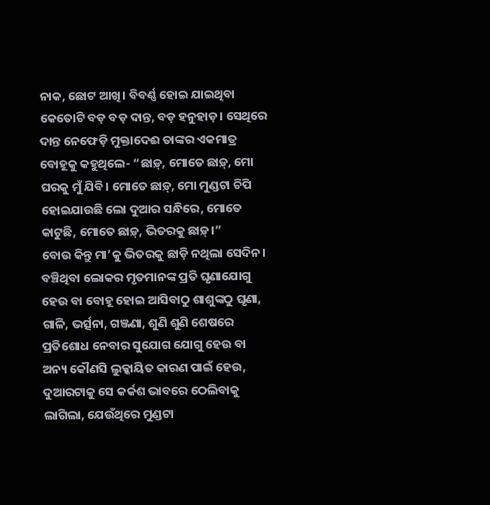ନାକ, ଛୋଟ ଆଖି। ବିବର୍ଣ୍ଣ ହୋଇ ଯାଇଥିବା କେତୋଟି ବଡ଼ ବଡ଼ ଦାନ୍ତ, ବଡ଼ ହନୁହାଡ଼। ସେଥିରେ ଦାନ୍ତ ନେଫେଡ଼ି ମୁକ୍ତାଦେଈ ତାଙ୍କର ଏକମାତ୍ର ବୋହୂକୁ କହୁଥିଲେ- “ଛାଡ଼୍, ମୋତେ ଛାଡ଼୍, ମୋ ଘରକୁ ମୁଁ ଯିବି। ମୋତେ ଛାଡ଼୍, ମୋ ମୁଣ୍ଡଟା ଚିପି ହୋଇଯାଉଛି ଲୋ ଦୁଆର ସନ୍ଧିରେ, ମୋତେ କାଟୁଛି, ମୋତେ ଛାଡ଼୍, ଭିତରକୁ ଛାଡ଼୍।”
ବୋଉ କିନ୍ତୁ ମା’କୁ ଭିତରକୁ ଛାଡ଼ି ନଥିଲା ସେଦିନ। ବଞ୍ଚିଥିବା ଲୋକର ମୃତମାନଙ୍କ ପ୍ରତି ଘୃଣାଯୋଗୁ ହେଉ ବା ବୋହୂ ହୋଇ ଆସିବାଠୁ ଶାଶୁଙ୍କଠୁ ଘୃଣା, ଗାଳି, ଭର୍ତ୍ସନା, ଗଞ୍ଜଣା, ଶୁଣି ଶୁଣି ଶେଷରେ ପ୍ରତିଶୋଧ ନେବାର ସୁଯୋଗ ଯୋଗୁ ହେଉ ବା ଅନ୍ୟ କୌଣସି ଲୁକ୍କାୟିତ କାରଣ ପାଇଁ ହେଉ, ଦୁଆରଟାକୁ ସେ କର୍କଶ ଭାବରେ ଠେଲିବାକୁ ଲାଗିଲା, ଯେଉଁଥିରେ ମୁଣ୍ଡଟା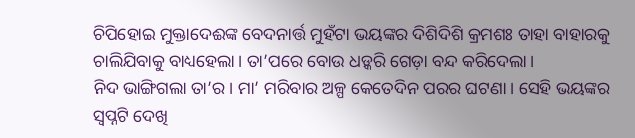ଚିପିହୋଇ ମୁକ୍ତାଦେଈଙ୍କ ବେଦନାର୍ତ୍ତ ମୁହଁଟା ଭୟଙ୍କର ଦିଶିଦିଶି କ୍ରମଶଃ ତାହା ବାହାରକୁ ଚାଲିଯିବାକୁ ବାଧ୍ୟହେଲା। ତା’ପରେ ବୋଉ ଧଡ଼୍କରି ଗେଡ଼ା ବନ୍ଦ କରିଦେଲା।
ନିଦ ଭାଙ୍ଗିଗଲା ତା’ର। ମା’ ମରିବାର ଅଳ୍ପ କେତେଦିନ ପରର ଘଟଣା। ସେହି ଭୟଙ୍କର ସ୍ୱପ୍ନଟି ଦେଖି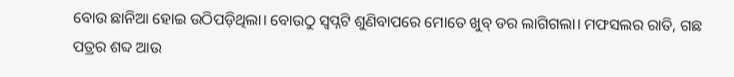ବୋଉ ଛାନିଆ ହୋଇ ଉଠିପଡ଼ିଥିଲା। ବୋଉଠୁ ସ୍ବପ୍ନଟି ଶୁଣିବାପରେ ମୋତେ ଖୁବ୍ ଡର ଲାଗିଗଲା। ମଫସଲର ରାତି, ଗଛ ପତ୍ରର ଶବ୍ଦ ଆଉ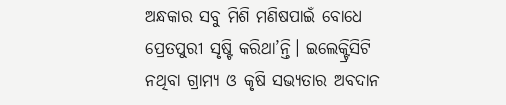ଅନ୍ଧକାର ସବୁ ମିଶି ମଣିଷପାଇଁ ବୋଧେ ପ୍ରେତପୁରୀ ସୃଷ୍ଟି କରିଥା’ନ୍ତି। ଇଲେକ୍ଟ୍ରିସିଟି ନଥିବା ଗ୍ରାମ୍ୟ ଓ କୃଷି ସଭ୍ୟତାର ଅବଦାନ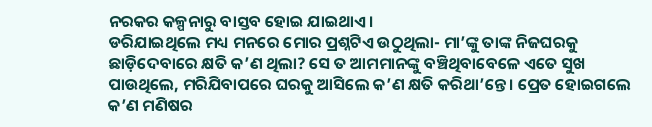ନରକର କଳ୍ପନାରୁ ବାସ୍ତବ ହୋଇ ଯାଇଥାଏ।
ଡରିଯାଇଥିଲେ ମଧ୍ୟ ମନରେ ମୋର ପ୍ରଶ୍ନଟିଏ ଉଠୁଥିଲା- ମା’ଙ୍କୁ ତାଙ୍କ ନିଜଘରକୁ ଛାଡ଼ିଦେବାରେ କ୍ଷତି କ’ଣ ଥିଲା? ସେ ତ ଆମମାନଙ୍କୁ ବଞ୍ଚିଥିବାବେଳେ ଏତେ ସୁଖ ପାଉଥିଲେ, ମରିଯିବାପରେ ଘରକୁ ଆସିଲେ କ’ଣ କ୍ଷତି କରିଥା’ନ୍ତେ। ପ୍ରେତ ହୋଇଗଲେ କ’ଣ ମଣିଷର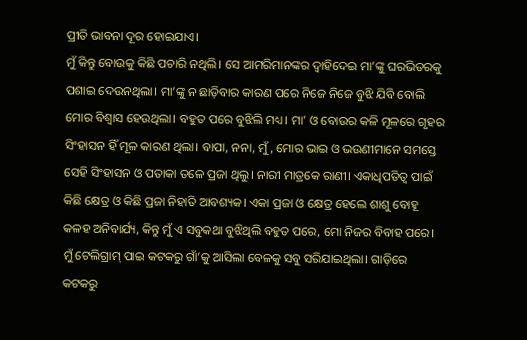ପ୍ରୀତି ଭାବନା ଦୂର ହୋଇଯାଏ।
ମୁଁ କିନ୍ତୁ ବୋଉକୁ କିଛି ପଚାରି ନଥିଲି। ସେ ଆମରିମାନଙ୍କର ଦ୍ୱାହିଦେଇ ମା’ଙ୍କୁ ଘରଭିତରକୁ ପଶାଇ ଦେଉନଥିଲା। ମା’ଙ୍କୁ ନ ଛାଡ଼ିବାର କାରଣ ପରେ ନିଜେ ନିଜେ ବୁଝି ଯିବି ବୋଲି ମୋର ବିଶ୍ୱାସ ହେଉଥିଲା। ବହୁତ ପରେ ବୁଝିଲି ମଧ୍ୟ। ମା’ ଓ ବୋଉର କଳି ମୂଳରେ ଗୃହର ସିଂହାସନ ହିଁ ମୂଳ କାରଣ ଥିଲା। ବାପା, ନନା, ମୁଁ, ମୋର ଭାଇ ଓ ଭଉଣୀମାନେ ସମସ୍ତେ ସେହି ସିଂହାସନ ଓ ପତାକା ତଳେ ପ୍ରଜା ଥିଲୁ। ନାରୀ ମାତ୍ରକେ ରାଣୀ। ଏକାଧିପତିତ୍ବ ପାଇଁ କିଛି କ୍ଷେତ୍ର ଓ କିଛି ପ୍ରଜା ନିହାତି ଆବଶ୍ୟକ। ଏକା ପ୍ରଜା ଓ କ୍ଷେତ୍ର ହେଲେ ଶାଶୁ ବୋହୂ କଳହ ଅନିବାର୍ଯ୍ୟ, କିନ୍ତୁ ମୁଁ ଏ ସବୁକଥା ବୁଝିଥିଲି ବହୁତ ପରେ, ମୋ ନିଜର ବିବାହ ପରେ।
ମୁଁ ଟେଲିଗ୍ରାମ୍ ପାଇ କଟକରୁ ଗାଁ’କୁ ଆସିଲା ବେଳକୁ ସବୁ ସରିଯାଇଥିଲା। ଗାଡ଼ିରେ କଟକରୁ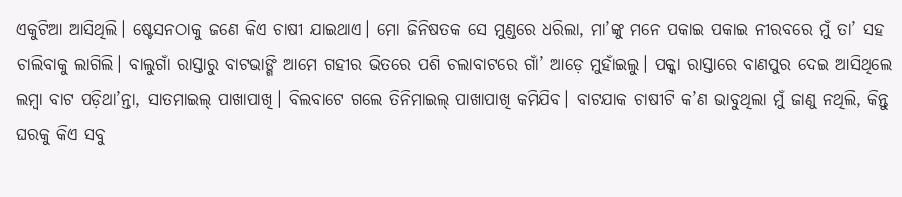ଏକୁଟିଆ ଆସିଥିଲି। ଷ୍ଟେସନଠାକୁ ଜଣେ କିଏ ଚାଷୀ ଯାଇଥାଏ। ମୋ ଜିନିଷତକ ସେ ମୁଣ୍ଡରେ ଧରିଲା, ମା’ଙ୍କୁ ମନେ ପକାଇ ପକାଇ ନୀରବରେ ମୁଁ ତା’ ସହ ଚାଲିବାକୁ ଲାଗିଲି। ବାଲୁଗାଁ ରାସ୍ତାରୁ ବାଟଭାଙ୍ଗି ଆମେ ଗହୀର ଭିତରେ ପଶି ଚଲାବାଟରେ ଗାଁ’ ଆଡ଼େ ମୁହାଁଇଲୁ। ପକ୍କା ରାସ୍ତାରେ ବାଣପୁର ଦେଇ ଆସିଥିଲେ ଲମ୍ବା ବାଟ ପଡ଼ିଥା’ନ୍ତା, ସାତମାଇଲ୍ ପାଖାପାଖି। ବିଲବାଟେ ଗଲେ ତିନିମାଇଲ୍ ପାଖାପାଖି କମିଯିବ। ବାଟଯାକ ଚାଷୀଟି କ’ଣ ଭାବୁଥିଲା ମୁଁ ଜାଣୁ ନଥିଲି, କିନ୍ତୁ ଘରକୁ କିଏ ସବୁ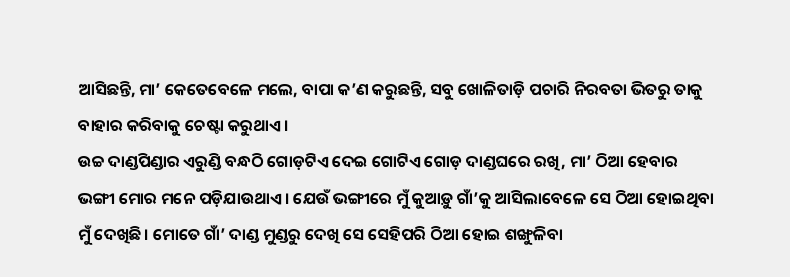ଆସିଛନ୍ତି, ମା’ କେତେବେଳେ ମଲେ, ବାପା କ’ଣ କରୁଛନ୍ତି, ସବୁ ଖୋଳିତାଡ଼ି ପଚାରି ନିରବତା ଭିତରୁ ତାକୁ ବାହାର କରିବାକୁ ଚେଷ୍ଟା କରୁଥାଏ।
ଉଚ୍ଚ ଦାଣ୍ଡପିଣ୍ଡାର ଏରୁଣ୍ଡି ବନ୍ଧଠି ଗୋଡ଼ଟିଏ ଦେଇ ଗୋଟିଏ ଗୋଡ଼ ଦାଣ୍ଡଘରେ ରଖି, ମା’ ଠିଆ ହେବାର ଭଙ୍ଗୀ ମୋର ମନେ ପଡ଼ିଯାଉଥାଏ। ଯେଉଁ ଭଙ୍ଗୀରେ ମୁଁ କୁଆଡ଼ୁ ଗାଁ’କୁ ଆସିଲାବେଳେ ସେ ଠିଆ ହୋଇଥିବା ମୁଁ ଦେଖିଛି। ମୋତେ ଗାଁ’ ଦାଣ୍ଡ ମୁଣ୍ଡରୁ ଦେଖି ସେ ସେହିପରି ଠିଆ ହୋଇ ଶଙ୍ଖୁଳିବା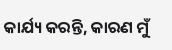କାର୍ଯ୍ୟ କରନ୍ତି, କାରଣ ମୁଁ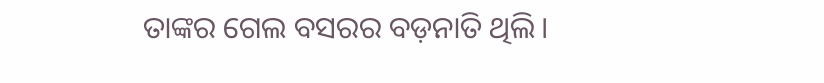ତାଙ୍କର ଗେଲ ବସରର ବଡ଼ନାତି ଥିଲି।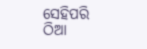ସେହିପରି ଠିଆ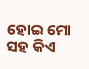ହୋଇ ମୋ ସହ କିଏ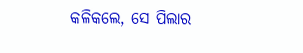କଳିକଲେ, ସେ ପିଲାର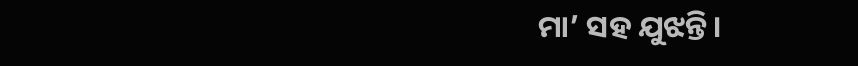ମା’ ସହ ଯୁଝନ୍ତି।